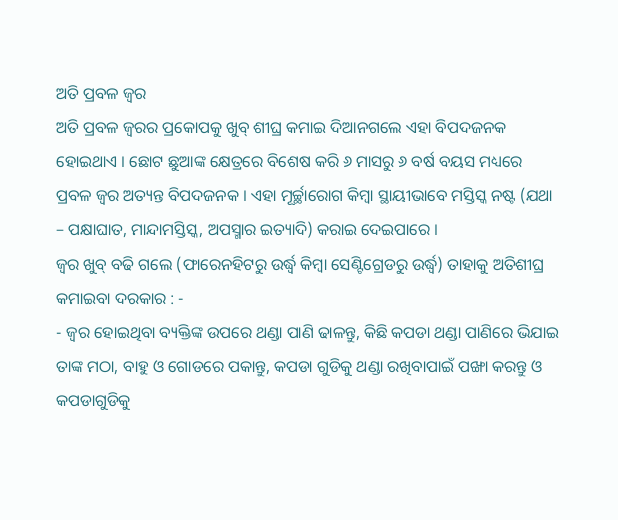ଅତି ପ୍ରବଳ ଜ୍ଵର
ଅତି ପ୍ରବଳ ଜ୍ଵରର ପ୍ରକୋପକୁ ଖୁବ୍ ଶୀଘ୍ର କମାଇ ଦିଆନଗଲେ ଏହା ବିପଦଜନକ ହୋଇଥାଏ । ଛୋଟ ଛୁଆଙ୍କ କ୍ଷେତ୍ରରେ ବିଶେଷ କରି ୬ ମାସରୁ ୬ ବର୍ଷ ବୟସ ମଧ୍ୟରେ ପ୍ରବଳ ଜ୍ଵର ଅତ୍ୟନ୍ତ ବିପଦଜନକ । ଏହା ମୂର୍ଚ୍ଛାରୋଗ କିମ୍ବା ସ୍ଥାୟୀଭାବେ ମସ୍ତିସ୍କ ନଷ୍ଟ (ଯଥା – ପକ୍ଷାଘାତ, ମାନ୍ଦାମସ୍ତିସ୍କ, ଅପସ୍ମାର ଇତ୍ୟାଦି) କରାଇ ଦେଇପାରେ ।
ଜ୍ଵର ଖୁବ୍ ବଢି ଗଲେ (ଫାରେନହିଟରୁ ଉର୍ଦ୍ଧ୍ଵ କିମ୍ବା ସେଣ୍ଟିଗ୍ରେଡରୁ ଉର୍ଦ୍ଧ୍ଵ) ତାହାକୁ ଅତିଶୀଘ୍ର କମାଇବା ଦରକାର : -
- ଜ୍ଵର ହୋଇଥିବା ବ୍ୟକ୍ତିଙ୍କ ଉପରେ ଥଣ୍ଡା ପାଣି ଢାଳନ୍ତୁ, କିଛି କପଡା ଥଣ୍ଡା ପାଣିରେ ଭିଯାଇ ତାଙ୍କ ମଠା, ବାହୁ ଓ ଗୋଡରେ ପକାନ୍ତୁ, କପଡା ଗୁଡିକୁ ଥଣ୍ଡା ରଖିବାପାଇଁ ପଙ୍ଖା କରନ୍ତୁ ଓ କପଡାଗୁଡିକୁ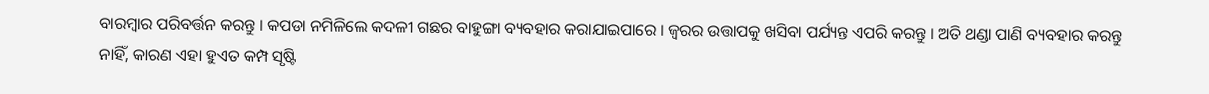ବାରମ୍ବାର ପରିବର୍ତ୍ତନ କରନ୍ତୁ । କପଡା ନମିଳିଲେ କଦଳୀ ଗଛର ବାହୁଙ୍ଗା ବ୍ୟବହାର କରାଯାଇପାରେ । ଜ୍ଵରର ଉତ୍ତାପକୁ ଖସିବା ପର୍ଯ୍ୟନ୍ତ ଏପରି କରନ୍ତୁ । ଅତି ଥଣ୍ଡା ପାଣି ବ୍ୟବହାର କରନ୍ତୁ ନାହିଁ, କାରଣ ଏହା ହୁଏତ କମ୍ପ ସୃଷ୍ଟି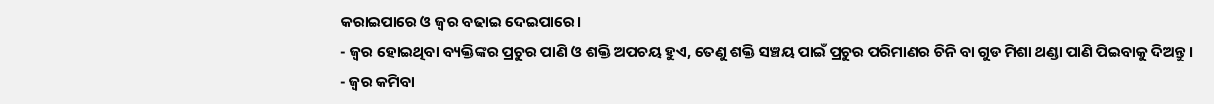କରାଇପାରେ ଓ ଜ୍ଵର ବଢାଇ ଦେଇପାରେ।
- ଜ୍ଵର ହୋଇଥିବା ବ୍ୟକ୍ତିଙ୍କର ପ୍ରଚୁର ପାଣି ଓ ଶକ୍ତି ଅପଚୟ ହୁଏ, ତେଣୁ ଶକ୍ତି ସଞ୍ଚୟ ପାଇଁ ପ୍ରଚୁର ପରିମାଣର ଚିନି ବା ଗୁଡ ମିଶା ଥଣ୍ଡା ପାଣି ପିଇବାକୁ ଦିଅନ୍ତୁ ।
- ଜ୍ଵର କମିବା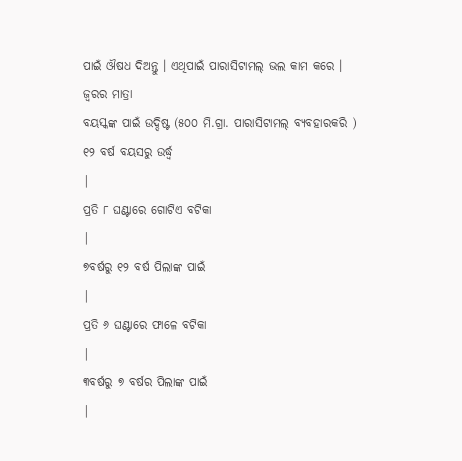ପାଇଁ ଔଷଧ ଦିଅନ୍ତୁ । ଏଥିପାଇଁ ପାରାସିଟାମଲ୍ ଭଲ କାମ କରେ ।
ଜ୍ଵରର ମାତ୍ରା
ବୟସ୍କଙ୍କ ପାଇଁ ଉଦ୍ଦିଷ୍ଟ (୫୦୦ ମି.ଗ୍ରା. ପାରାସିଟାମଲ୍ ବ୍ୟବହାରକରି )
୧୨ ବର୍ଷ ବୟସରୁ ଉର୍ଦ୍ଧ୍ଵ
|
ପ୍ରତି ୮ ଘଣ୍ଟାରେ ଗୋଟିଏ ବଟିକା
|
୭ବର୍ଷରୁ ୧୨ ବର୍ଷ ପିଲାଙ୍କ ପାଇଁ
|
ପ୍ରତି ୬ ଘଣ୍ଟାରେ ଫାଳେ ବଟିକା
|
୩ବର୍ଷରୁ ୭ ବର୍ଷର ପିଲାଙ୍କ ପାଇଁ
|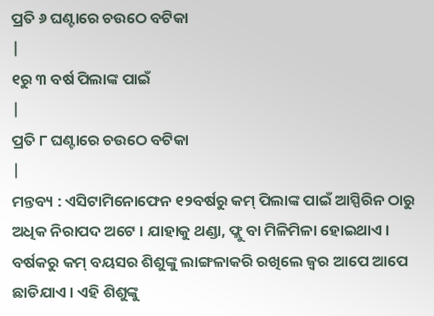ପ୍ରତି ୬ ଘଣ୍ଟାରେ ଚଉଠେ ବଟିକା
|
୧ରୁ ୩ ବର୍ଷ ପିଲାଙ୍କ ପାଇଁ
|
ପ୍ରତି ୮ ଘଣ୍ଟାରେ ଚଉଠେ ବଟିକା
|
ମନ୍ତବ୍ୟ : ଏସିଟାମିନୋଫେନ ୧୨ବର୍ଷରୁ କମ୍ ପିଲାଙ୍କ ପାଇଁ ଆସ୍ପିରିନ ଠାରୁ ଅଧିକ ନିରାପଦ ଅଟେ । ଯାହାକୁ ଥଣ୍ଡା, ଫ୍ଲୁ ବା ମିଳିମିଳା ହୋଇଥାଏ ।
ବର୍ଷକରୁ କମ୍ ବୟସର ଶିଶୁଙ୍କୁ ଲାଙ୍ଗଳାକରି ରଖିଲେ ଜ୍ଵର ଆପେ ଆପେ ଛାଡିଯାଏ । ଏହି ଶିଶୁଙ୍କୁ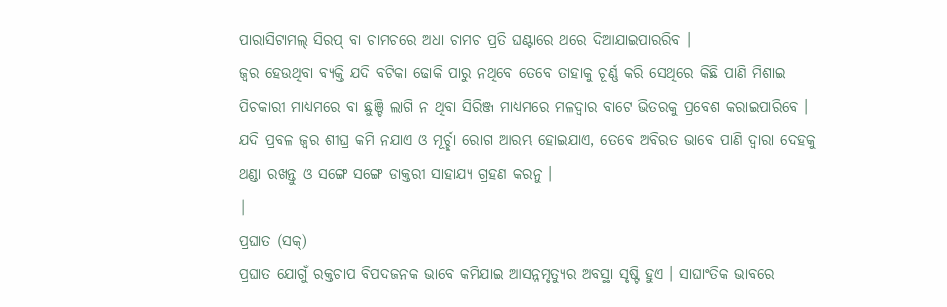ପାରାସିଟାମଲ୍ ସିରପ୍ ବା ଚାମଚରେ ଅଧା ଚାମଚ ପ୍ରତି ଘଣ୍ଟାରେ ଥରେ ଦିଆଯାଇପାରରିବ ।
ଜ୍ଵର ହେଉଥିବା ବ୍ୟକ୍ତି ଯଦି ବଟିକା ଢୋକି ପାରୁ ନଥିବେ ତେବେ ତାହାକୁ ଚୂର୍ଣ୍ଣ କରି ସେଥିରେ କିଛି ପାଣି ମିଶାଇ ପିଚକାରୀ ମାଧ୍ୟମରେ ବା ଛୁଞ୍ଚି ଲାଗି ନ ଥିବା ସିରିଞ୍ଜ ମାଧ୍ୟମରେ ମଳଦ୍ଵାର ବାଟେ ଭିତରକୁ ପ୍ରବେଶ କରାଇପାରିବେ ।
ଯଦି ପ୍ରବଳ ଜ୍ଵର ଶୀଘ୍ର କମି ନଯାଏ ଓ ମୂର୍ଚ୍ଛା ରୋଗ ଆରମ୍ଭ ହୋଇଯାଏ, ତେବେ ଅବିରତ ଭାବେ ପାଣି ଦ୍ଵାରା ଦେହକୁ ଥଣ୍ଡା ରଖନ୍ତୁ ଓ ସଙ୍ଗେ ସଙ୍ଗେ ଡାକ୍ତରୀ ସାହାଯ୍ୟ ଗ୍ରହଣ କରନୁ ।
|
ପ୍ରଘାତ (ସକ୍)
ପ୍ରଘାତ ଯୋଗୁଁ ରକ୍ତଚାପ ବିପଦଜନକ ଭାବେ କମିଯାଇ ଆସନ୍ନମୃତ୍ୟୁର ଅବସ୍ଥା ସୃଷ୍ଟି ହୁଏ । ସାଘାଂତିକ ଭାବରେ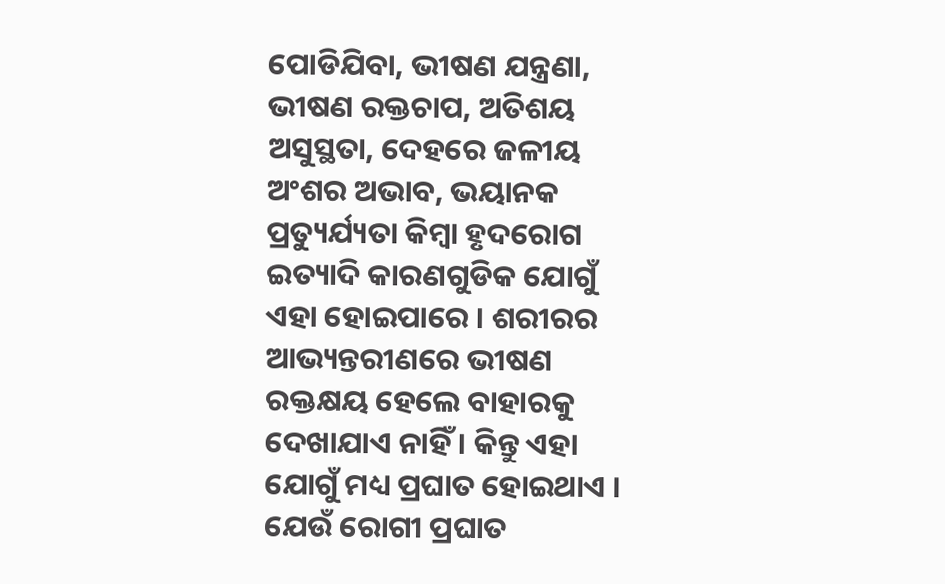ପୋଡିଯିବା, ଭୀଷଣ ଯନ୍ତ୍ରଣା, ଭୀଷଣ ରକ୍ତଚାପ, ଅତିଶୟ ଅସୁସ୍ଥତା, ଦେହରେ ଜଳୀୟ ଅଂଶର ଅଭାବ, ଭୟାନକ ପ୍ରତ୍ୟୁର୍ଯ୍ୟତା କିମ୍ବା ହୃଦରୋଗ ଇତ୍ୟାଦି କାରଣଗୁଡିକ ଯୋଗୁଁ ଏହା ହୋଇପାରେ । ଶରୀରର ଆଭ୍ୟନ୍ତରୀଣରେ ଭୀଷଣ ରକ୍ତକ୍ଷୟ ହେଲେ ବାହାରକୁ ଦେଖାଯାଏ ନାହିଁ । କିନ୍ତୁ ଏହା ଯୋଗୁଁ ମଧ୍ୟ ପ୍ରଘାତ ହୋଇଥାଏ । ଯେଉଁ ରୋଗୀ ପ୍ରଘାତ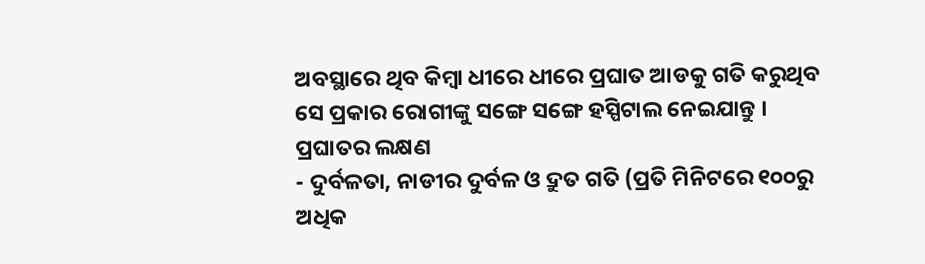ଅବସ୍ଥାରେ ଥିବ କିମ୍ବା ଧୀରେ ଧୀରେ ପ୍ରଘାତ ଆଡକୁ ଗତି କରୁଥିବ ସେ ପ୍ରକାର ରୋଗୀଙ୍କୁ ସଙ୍ଗେ ସଙ୍ଗେ ହସ୍ପିଟାଲ ନେଇଯାନ୍ତୁ ।
ପ୍ରଘାତର ଲକ୍ଷଣ
- ଦୁର୍ବଳତା, ନାଡୀର ଦୁର୍ବଳ ଓ ଦ୍ରୁତ ଗତି (ପ୍ରତି ମିନିଟରେ ୧୦୦ରୁ ଅଧିକ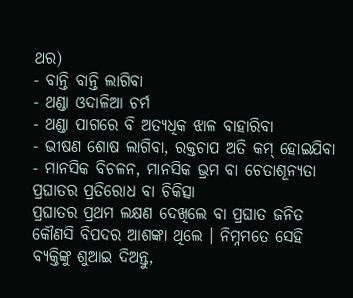ଥର)
- ବାନ୍ତି ବାନ୍ତି ଲାଗିବା
- ଥଣ୍ଡା ଓଦାଳିଆ ଚର୍ମ
- ଥଣ୍ଡା ପାଗରେ ବି ଅତ୍ୟଧିକ ଝାଳ ବାହାରିବା
- ଭୀଷଣ ଶୋଷ ଲାଗିବା, ରକ୍ତଚାପ ଅତି କମ୍ ହୋଇଯିବା
- ମାନସିକ ବିଚଳନ, ମାନସିକ ଭ୍ରମ ବା ଚେତାଶୂନ୍ୟତା
ପ୍ରଘାତର ପ୍ରତିରୋଧ ବା ଚିକିତ୍ସା
ପ୍ରଘାତର ପ୍ରଥମ ଲକ୍ଷଣ ଦେଖିଲେ ବା ପ୍ରଘାତ ଜନିତ କୌଣସି ବିପଦର ଆଶଙ୍କା ଥିଲେ । ନିମ୍ନମତେ ସେହି ବ୍ୟକ୍ତିଙ୍କୁ ଶୁଆଇ ଦିଅନ୍ତୁ,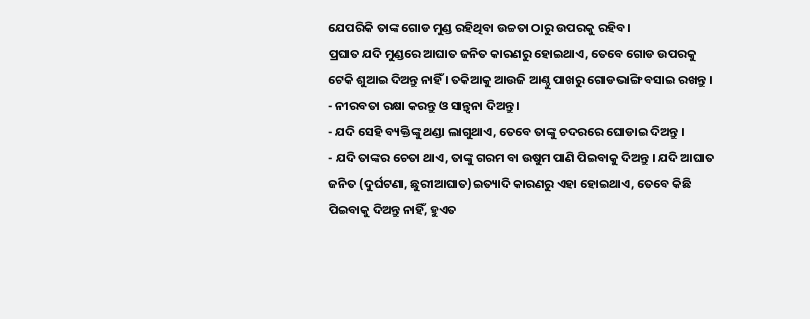ଯେପରିକି ତାଙ୍କ ଗୋଡ ମୁଣ୍ଡ ରହିଥିବା ଉଚ୍ଚତା ଠାରୁ ଉପରକୁ ରହିବ।
ପ୍ରଘାତ ଯଦି ମୁଣ୍ଡରେ ଆଘାତ ଜନିତ କାରଣରୁ ହୋଇଥାଏ, ତେବେ ଗୋଡ ଉପରକୁ ଟେକି ଶୁଆଇ ଦିଅନ୍ତୁ ନାହିଁ । ତକିଆକୁ ଆଉଜି ଆଣ୍ଠୁ ପାଖରୁ ଗୋଡଭାଙ୍ଗି ବସାଇ ରଖନ୍ତୁ ।
- ନୀରବତା ରକ୍ଷା କରନ୍ତୁ ଓ ସାନ୍ତ୍ଵନା ଦିଅନ୍ତୁ ।
- ଯଦି ସେହି ବ୍ୟକ୍ତିଙ୍କୁ ଥଣ୍ଡା ଲାଗୁଥାଏ, ତେବେ ତାଙ୍କୁ ଚଦରରେ ଘୋଡାଇ ଦିଅନ୍ତୁ ।
- ଯଦି ତାଙ୍କର ଚେତା ଥାଏ, ତାଙ୍କୁ ଗରମ ବା ଉଷୁମ ପାଣି ପିଇବାକୁ ଦିଅନ୍ତୁ । ଯଦି ଆଘାତ ଜନିତ (ଦୁର୍ଘଟଣା, ଛୁରୀଆଘାତ)ଇତ୍ୟାଦି କାରଣରୁ ଏହା ହୋଇଥାଏ, ତେବେ କିଛି ପିଇବାକୁ ଦିଅନ୍ତୁ ନାହିଁ, ହୁଏତ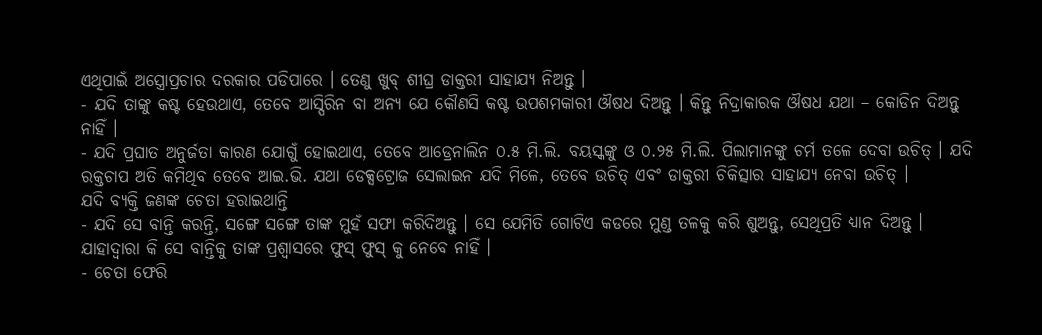ଏଥିପାଇଁ ଅସ୍ତ୍ରୋପ୍ରଚାର ଦରକାର ପଡିପାରେ । ତେଣୁ ଖୁବ୍ ଶୀଘ୍ର ଡାକ୍ତରୀ ସାହାଯ୍ୟ ନିଅନ୍ତୁ ।
- ଯଦି ତାଙ୍କୁ କଷ୍ଟ ହେଉଥାଏ, ତେବେ ଆସ୍ପିରିନ ବା ଅନ୍ୟ ଯେ କୌଣସି କଷ୍ଟ ଉପଶମକାରୀ ଔଷଧ ଦିଅନ୍ତୁ । କିନ୍ତୁ ନିଦ୍ରାକାରକ ଔଷଧ ଯଥା – କୋଡିନ ଦିଅନ୍ତୁ ନାହିଁ ।
- ଯଦି ପ୍ରଘାତ ଅନୁର୍ଜତା କାରଣ ଯୋଗୁଁ ହୋଇଥାଏ, ତେବେ ଆଡ୍ରେନାଲିନ ୦.୫ ମି.ଲି. ବୟସ୍କଙ୍କୁ ଓ ୦.୨୫ ମି.ଲି. ପିଲାମାନଙ୍କୁ ଚର୍ମ ତଳେ ଦେବା ଉଚିତ୍ । ଯଦି ରକ୍ତଚାପ ଅତି କମିଥିବ ତେବେ ଆଇ.ଭି. ଯଥା ଡେକ୍ସଟ୍ରୋଜ ସେଲାଇନ ଯଦି ମିଳେ, ତେବେ ଉଚିତ୍ ଏବଂ ଡାକ୍ତରୀ ଚିକିତ୍ସାର ସାହାଯ୍ୟ ନେବା ଉଚିତ୍ ।
ଯଦି ବ୍ୟକ୍ତି ଜଣଙ୍କ ଚେତା ହରାଇଥାନ୍ତି
- ଯଦି ସେ ବାନ୍ତି କରନ୍ତି, ସଙ୍ଗେ ସଙ୍ଗେ ତାଙ୍କ ମୁହଁ ସଫା କରିଦିଅନ୍ତୁ । ସେ ଯେମିତି ଗୋଟିଏ କଡରେ ମୁଣ୍ଡ ତଳକୁ କରି ଶୁଅନ୍ତୁ, ସେଥିପ୍ରତି ଧ୍ୟାନ ଦିଅନ୍ତୁ । ଯାହାଦ୍ଵାରା କି ସେ ବାନ୍ତିକୁ ତାଙ୍କ ପ୍ରଶ୍ଵାସରେ ଫୁସ୍ ଫୁସ୍ କୁ ନେବେ ନାହିଁ ।
- ଚେତା ଫେରି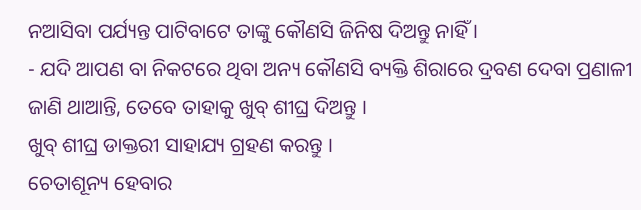ନଆସିବା ପର୍ଯ୍ୟନ୍ତ ପାଟିବାଟେ ତାଙ୍କୁ କୌଣସି ଜିନିଷ ଦିଅନ୍ତୁ ନାହିଁ ।
- ଯଦି ଆପଣ ବା ନିକଟରେ ଥିବା ଅନ୍ୟ କୌଣସି ବ୍ୟକ୍ତି ଶିରାରେ ଦ୍ରବଣ ଦେବା ପ୍ରଣାଳୀ ଜାଣି ଥାଆନ୍ତି, ତେବେ ତାହାକୁ ଖୁବ୍ ଶୀଘ୍ର ଦିଅନ୍ତୁ ।
ଖୁବ୍ ଶୀଘ୍ର ଡାକ୍ତରୀ ସାହାଯ୍ୟ ଗ୍ରହଣ କରନ୍ତୁ ।
ଚେତାଶୂନ୍ୟ ହେବାର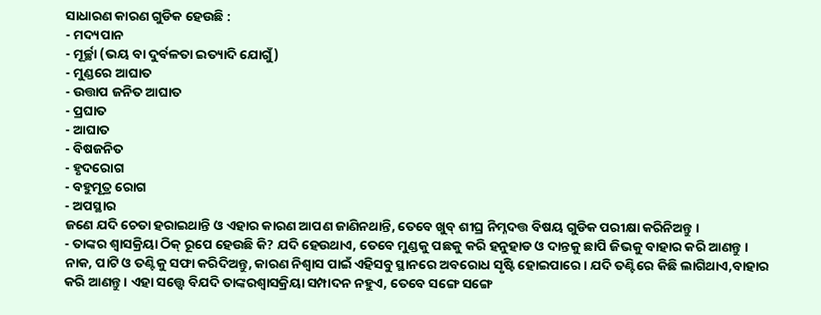ସାଧାରଣ କାରଣ ଗୁଡିକ ହେଉଛି :
- ମଦ୍ୟପାନ
- ମୂର୍ଚ୍ଛା (ଭୟ ବା ଦୁର୍ବଳତା ଇତ୍ୟାଦି ଯୋଗୁଁ)
- ମୁଣ୍ଡରେ ଆଘାତ
- ଉତ୍ତାପ ଜନିତ ଆଘାତ
- ପ୍ରଘାତ
- ଆଘାତ
- ବିଷଜନିତ
- ହୃଦରୋଗ
- ବହୁମୂତ୍ର ରୋଗ
- ଅପସ୍ଥାର
ଜଣେ ଯଦି ଚେତା ହରାଇଥାନ୍ତି ଓ ଏହାର କାରଣ ଆପଣ ଜାଣିନଥାନ୍ତି, ତେବେ ଖୁବ୍ ଶୀଘ୍ର ନିମ୍ନଦତ୍ତ ବିଷୟ ଗୁଡିକ ପରୀକ୍ଷା କରିନିଅନ୍ତୁ ।
- ତାଙ୍କର ଶ୍ଵାସକ୍ରିୟା ଠିକ୍ ରୂପେ ହେଉଛି କି? ଯଦି ହେଉଥାଏ, ତେବେ ମୁଣ୍ଡକୁ ପଛକୁ କରି ହନୁହାଡ ଓ ଦାନ୍ତକୁ ଛାପି ଜିଭକୁ ବାହାର କରି ଆଣନ୍ତୁ । ନାକ, ପାଟି ଓ ତଣ୍ଟିକୁ ସଫା କରିଦିଅନ୍ତୁ, କାରଣ ନିଶ୍ଵାସ ପାଇଁ ଏହିସବୁ ସ୍ଥାନରେ ଅବରୋଧ ସୃଷ୍ଟି ହୋଇପାରେ । ଯଦି ତଣ୍ଟିରେ କିଛି ଲାଗିଥାଏ,ବାହାର କରି ଆଣନ୍ତୁ । ଏହା ସତ୍ତ୍ୱେ ବିଯଦି ତାଙ୍କରଶ୍ଵାସକ୍ରିୟା ସମ୍ପାଦନ ନହୁଏ, ତେବେ ସଙ୍ଗେ ସଙ୍ଗେ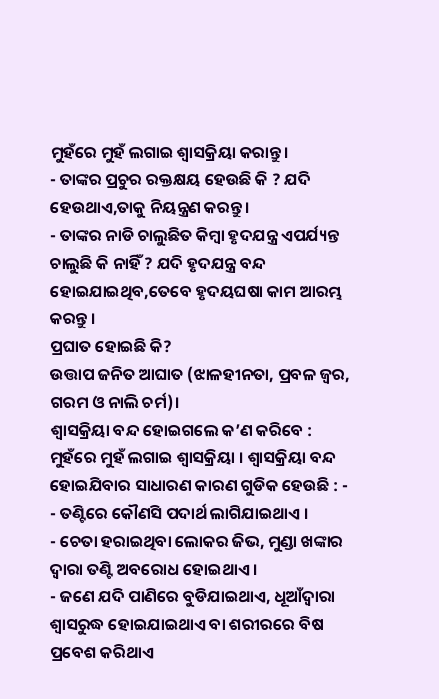ମୁହଁରେ ମୁହଁ ଲଗାଇ ଶ୍ଵାସକ୍ରିୟା କରାନ୍ତୁ।
- ତାଙ୍କର ପ୍ରଚୁର ରକ୍ତକ୍ଷୟ ହେଉଛି କି ? ଯଦି ହେଉଥାଏ,ତାକୁ ନିୟନ୍ତ୍ରଣ କରନ୍ତୁ ।
- ତାଙ୍କର ନାଡି ଚାଲୁଛିତ କିମ୍ବା ହୃଦଯନ୍ତ୍ର ଏପର୍ଯ୍ୟନ୍ତ ଚାଲୁଛି କି ନାହିଁ ? ଯଦି ହୃଦଯନ୍ତ୍ର ବନ୍ଦ ହୋଇଯାଇଥିବ,ତେବେ ହୃଦୟଘଷା କାମ ଆରମ୍ଭ କରନ୍ତୁ ।
ପ୍ରଘାତ ହୋଇଛି କି?
ଉତ୍ତାପ ଜନିତ ଆଘାତ (ଝାଳହୀନତା, ପ୍ରବଳ ଜ୍ଵର, ଗରମ ଓ ନାଲି ଚର୍ମ)।
ଶ୍ଵାସକ୍ରିୟା ବନ୍ଦ ହୋଇଗଲେ କ’ଣ କରିବେ : ମୁହଁରେ ମୁହଁ ଲଗାଇ ଶ୍ଵାସକ୍ରିୟା । ଶ୍ଵାସକ୍ରିୟା ବନ୍ଦ ହୋଇଯିବାର ସାଧାରଣ କାରଣ ଗୁଡିକ ହେଉଛି : -
- ତଣ୍ଟିରେ କୌଣସି ପଦାର୍ଥ ଲାଗିଯାଇଥାଏ ।
- ଚେତା ହରାଇଥିବା ଲୋକର ଜିଭ, ମୁଣ୍ଡା ଖଙ୍କାର ଦ୍ଵାରା ତଣ୍ଟି ଅବରୋଧ ହୋଇଥାଏ ।
- ଜଣେ ଯଦି ପାଣିରେ ବୁଡିଯାଇଥାଏ, ଧୂଆଁଦ୍ଵାରା ଶ୍ଵାସରୁଦ୍ଧ ହୋଇଯାଇଥାଏ ବା ଶରୀରରେ ବିଷ ପ୍ରବେଶ କରିଥାଏ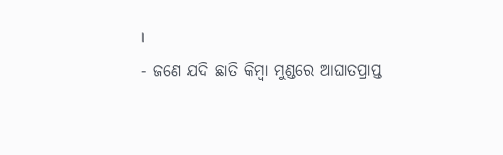।
- ଜଣେ ଯଦି ଛାତି କିମ୍ବା ମୁଣ୍ଡରେ ଆଘାତପ୍ରାପ୍ତ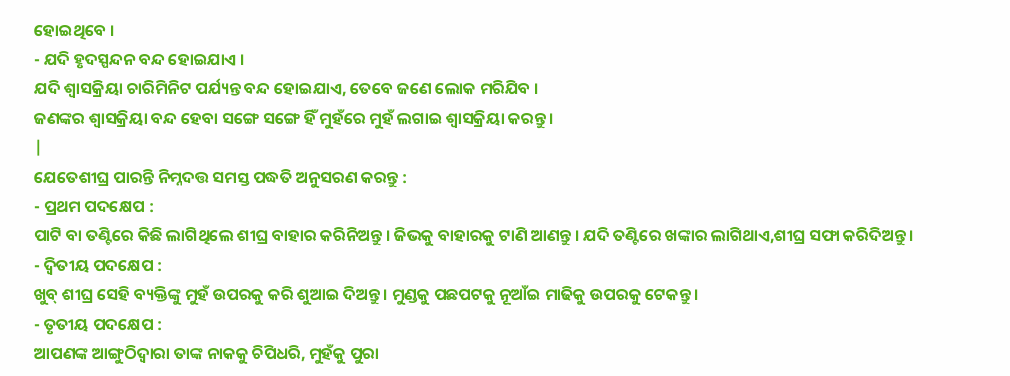ହୋଇଥିବେ ।
- ଯଦି ହୃଦସ୍ପନ୍ଦନ ବନ୍ଦ ହୋଇଯାଏ ।
ଯଦି ଶ୍ଵାସକ୍ରିୟା ଚାରିମିନିଟ ପର୍ଯ୍ୟନ୍ତ ବନ୍ଦ ହୋଇଯାଏ, ତେବେ ଜଣେ ଲୋକ ମରିଯିବ ।
ଜଣଙ୍କର ଶ୍ଵାସକ୍ରିୟା ବନ୍ଦ ହେବା ସଙ୍ଗେ ସଙ୍ଗେ ହିଁ ମୁହଁରେ ମୁହଁ ଲଗାଇ ଶ୍ଵାସକ୍ରିୟା କରନ୍ତୁ ।
|
ଯେତେଶୀଘ୍ର ପାରନ୍ତି ନିମ୍ନଦତ୍ତ ସମସ୍ତ ପଦ୍ଧତି ଅନୁସରଣ କରନ୍ତୁ :
- ପ୍ରଥମ ପଦକ୍ଷେପ :
ପାଟି ବା ତଣ୍ଟିରେ କିଛି ଲାଗିଥିଲେ ଶୀଘ୍ର ବାହାର କରିନିଅନ୍ତୁ । ଜିଭକୁ ବାହାରକୁ ଟାଣି ଆଣନ୍ତୁ । ଯଦି ତଣ୍ଟିରେ ଖଙ୍କାର ଲାଗିଥାଏ,ଶୀଘ୍ର ସଫା କରିଦିଅନ୍ତୁ ।
- ଦ୍ଵିତୀୟ ପଦକ୍ଷେପ :
ଖୁବ୍ ଶୀଘ୍ର ସେହି ବ୍ୟକ୍ତିଙ୍କୁ ମୁହଁ ଉପରକୁ କରି ଶୁଆଇ ଦିଅନ୍ତୁ । ମୁଣ୍ଡକୁ ପଛପଟକୁ ନୂଆଁଇ ମାଢିକୁ ଉପରକୁ ଟେକନ୍ତୁ ।
- ତୃତୀୟ ପଦକ୍ଷେପ :
ଆପଣଙ୍କ ଆଙ୍ଗୁଠିଦ୍ଵାରା ତାଙ୍କ ନାକକୁ ଚିପିଧରି, ମୁହଁକୁ ପୁରା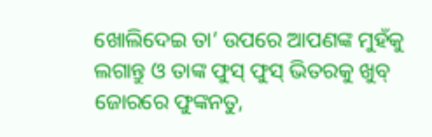ଖୋଲିଦେଇ ତା’ ଉପରେ ଆପଣଙ୍କ ମୁହଁକୁ ଲଗାନ୍ତୁ ଓ ତାଙ୍କ ଫୁସ୍ ଫୁସ୍ ଭିତରକୁ ଖୁବ୍ ଜୋରରେ ଫୁଙ୍କନତୁ,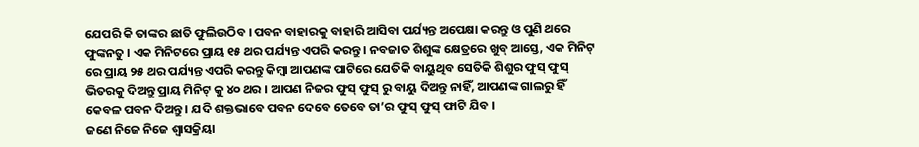ଯେପରି କି ତାଙ୍କର ଛାତି ଫୁଲିଉଠିବ । ପବନ ବାହାରକୁ ବାହାରି ଆସିବା ପର୍ଯ୍ୟନ୍ତ ଅପେକ୍ଷା କରନ୍ତୁ ଓ ପୁଣି ଥରେ ଫୁଙ୍କନତୁ । ଏକ ମିନିଟରେ ପ୍ରାୟ ୧୫ ଥର ପର୍ଯ୍ୟନ୍ତ ଏପରି କରନ୍ତୁ । ନବଜାତ ଶିଶୁଙ୍କ କ୍ଷେତ୍ରରେ ଖୁବ୍ ଆସ୍ତେ, ଏକ ମିନିଟ୍ ରେ ପ୍ରାୟ ୨୫ ଥର ପର୍ଯ୍ୟନ୍ତ ଏପରି କରନ୍ତୁ କିମ୍ବା ଆପଣଙ୍କ ପାଟିରେ ଯେତିକି ବାୟୁଥିବ ସେତିକି ଶିଶୁର ଫୁସ୍ ଫୁସ୍ ଭିତରକୁ ଦିଅନ୍ତୁ ପ୍ରାୟ ମିନିଟ୍ କୁ ୪୦ ଥର । ଆପଣ ନିଜର ଫୁସ୍ ଫୁସ୍ ରୁ ବାୟୁ ଦିଅନ୍ତୁ ନାହିଁ, ଆପଣଙ୍କ ଗାଲରୁ ହିଁ କେବଳ ପବନ ଦିଅନ୍ତୁ । ଯଦି ଶକ୍ତଭାବେ ପବନ ଦେବେ ତେବେ ତା’ର ଫୁସ୍ ଫୁସ୍ ଫାଟି ଯିବ ।
ଜଣେ ନିଜେ ନିଜେ ଶ୍ଵାସକ୍ରିୟା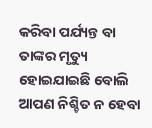କରିବା ପର୍ଯ୍ୟନ୍ତ ବା ତାଙ୍କର ମୃତ୍ୟୁ ହୋଇଯାଇଛି ବୋଲି ଆପଣ ନିଶ୍ଚିତ ନ ହେବା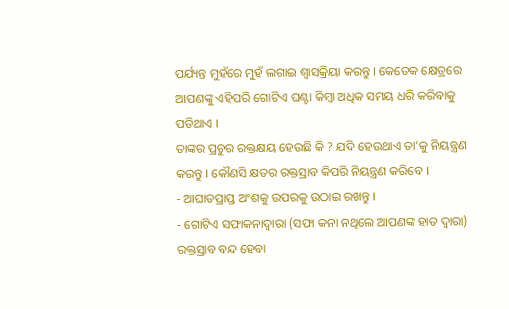ପର୍ଯ୍ୟନ୍ତ ମୁହଁରେ ମୁହଁ ଲଗାଇ ଶ୍ଵାସକ୍ରିୟା କରନ୍ତୁ । କେତେକ କ୍ଷେତ୍ରରେ ଆପଣଙ୍କୁ ଏହିପରି ଗୋଟିଏ ଘଣ୍ଟା କିମ୍ବା ଅଧିକ ସମୟ ଧରି କରିବାକୁ ପଡିଥାଏ ।
ତାଙ୍କର ପ୍ରଚୁର ରକ୍ତକ୍ଷୟ ହେଉଛି କି ? ଯଦି ହେଉଥାଏ ତା’କୁ ନିୟନ୍ତ୍ରଣ କରନ୍ତୁ । କୌଣସି କ୍ଷତର ରକ୍ତସ୍ରାବ କିପରି ନିୟନ୍ତ୍ରଣ କରିବେ ।
- ଆଘାତପ୍ରାପ୍ତ ଅଂଶକୁ ଉପରକୁ ଉଠାଇ ରଖନ୍ତୁ ।
- ଗୋଟିଏ ସଫାକନାଦ୍ଵାରା (ସଫା କନା ନଥିଲେ ଆପଣଙ୍କ ହାତ ଦ୍ଵାରା) ରକ୍ତସ୍ରାବ ବନ୍ଦ ହେବା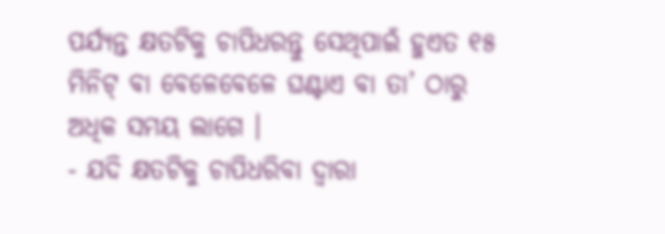ପର୍ଯ୍ୟନ୍ତ କ୍ଷତଟିକୁ ଚାପିଧରନ୍ତୁ ସେଥିପାଇଁ ହୁଏତ ୧୫ ମିନିଟ୍ ବା ବେଳେବେଳେ ଘଣ୍ଟାଏ ବା ତା’ ଠାରୁ ଅଧିକ ସମୟ ଲାଗେ ।
- ଯଦି କ୍ଷତଟିକୁ ଚାପିଧରିବା ଦ୍ଵାରା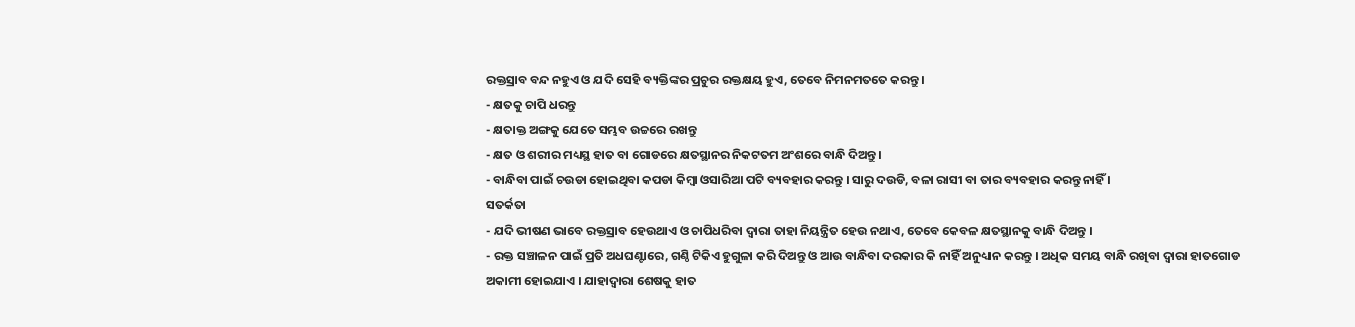ରକ୍ତସ୍ରାବ ବନ୍ଦ ନହୁଏ ଓ ଯଦି ସେହି ବ୍ୟକ୍ତିଙ୍କର ପ୍ରଚୁର ରକ୍ତକ୍ଷୟ ହୁଏ, ତେବେ ନିମନମତତେ କରନ୍ତୁ ।
- କ୍ଷତକୁ ଚାପି ଧରନ୍ତୁ
- କ୍ଷତାକ୍ତ ଅଙ୍ଗକୁ ଯେତେ ସମ୍ଭବ ଉଚ୍ଚରେ ରଖନ୍ତୁ
- କ୍ଷତ ଓ ଶରୀର ମଧ୍ୟସ୍ଥ ହାତ ବା ଗୋଡରେ କ୍ଷତସ୍ଥାନର ନିକଟତମ ଅଂଶରେ ବାନ୍ଧି ଦିଅନ୍ତୁ।
- ବାନ୍ଧିବା ପାଇଁ ଚଉଡା ହୋଇଥିବା କପଡା କିମ୍ବା ଓସାରିଆ ପଟି ବ୍ୟବହାର କରନ୍ତୁ । ସାରୁ ଦଉଡି, ବଳା ରାସୀ ବା ତାର ବ୍ୟବହାର କରନ୍ତୁ ନାହିଁ ।
ସତର୍କତା
- ଯଦି ଭୀଷଣ ଭାବେ ରକ୍ତସ୍ରାବ ହେଉଥାଏ ଓ ଚାପିଧରିବା ଦ୍ଵାରା ତାହା ନିୟନ୍ତ୍ରିତ ହେଉ ନଥାଏ, ତେବେ କେବଳ କ୍ଷତସ୍ଥାନକୁ ବାନ୍ଧି ଦିଅନ୍ତୁ ।
- ରକ୍ତ ସଞ୍ଚାଳନ ପାଇଁ ପ୍ରତି ଅଧଘଣ୍ଟାରେ, ଗଣ୍ଠି ଟିକିଏ ହୁଗୁଳା କରି ଦିଅନ୍ତୁ ଓ ଆଉ ବାନ୍ଧିବା ଦରକାର କି ନାହିଁ ଅନୁଧ୍ୟାନ କରନ୍ତୁ । ଅଧିକ ସମୟ ବାନ୍ଧି ରଖିବା ଦ୍ଵାରା ହାତଗୋଡ ଅକାମୀ ହୋଇଯାଏ । ଯାହାଦ୍ଵାରା ଶେଷକୁ ହାତ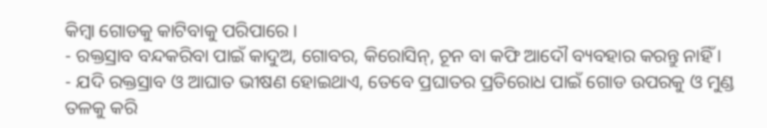କିମ୍ବା ଗୋଡକୁ କାଟିବାକୁ ପରିପାରେ ।
- ରକ୍ତସ୍ରାବ ବନ୍ଦକରିବା ପାଇଁ କାଦୁଅ, ଗୋବର, କିରୋସିନ୍, ଚୂନ ବା କଫି ଆଦୌ ବ୍ୟବହାର କରନ୍ତୁ ନାହିଁ ।
- ଯଦି ରକ୍ତସ୍ରାବ ଓ ଆଘାତ ଭୀଷଣ ହୋଇଥାଏ, ତେବେ ପ୍ରଘାତର ପ୍ରତିରୋଧ ପାଇଁ ଗୋଡ ଉପରକୁ ଓ ମୁଣ୍ଡ ତଳକୁ କରି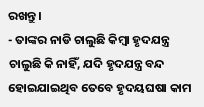ରଖନ୍ତୁ ।
- ତାଙ୍କର ନାଡି ଚାଲୁଛି କିମ୍ବା ହୃଦଯନ୍ତ୍ର ଚାଲୁଛି କି ନାହିଁ, ଯଦି ହୃଦଯନ୍ତ୍ର ବନ୍ଦ ହୋଇଯାଇଥିବ ତେବେ ହୃଦୟଘଷା କାମ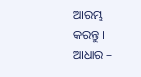ଆରମ୍ଭ କରନ୍ତୁ ।
ଆଧାର –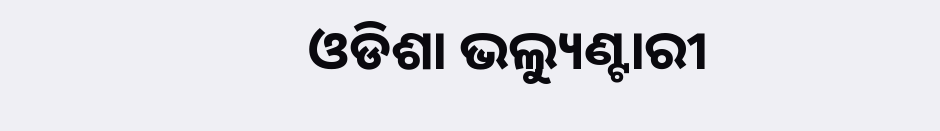ଓଡିଶା ଭଲ୍ୟୁଣ୍ଟାରୀ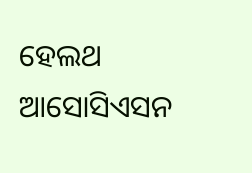ହେଲଥ ଆସୋସିଏସନ